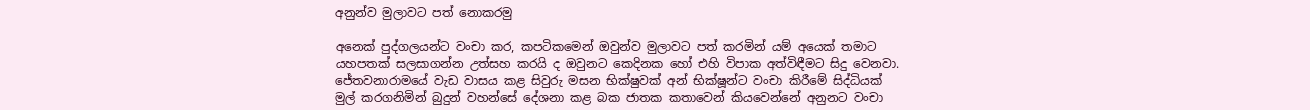අනුන්ව මුලාවට පත් නොකරමු

අනෙක් පුද්ගලයන්ට වංචා කර, කපටිකමෙන් ඔවුන්ව මුලාවට පත් කරමින් යම් අයෙක් තමාට යහපතක් සලසාගන්න උත්සහ කරයි ද ඔවුනට කෙදිනක හෝ එහි විපාක අත්විඳීමට සිදු වෙනවා. ජේතවනාරාමයේ වැඩ වාසය කළ සිවුරු මසන භික්ෂුවක් අන් භික්ෂූන්ට වංචා කිරීමේ සිද්ධියක් මුල් කරගනිමින් බුදුන් වහන්සේ දේශනා කළ බක ජාතක කතාවෙන් කියවෙන්නේ අනුනට වංචා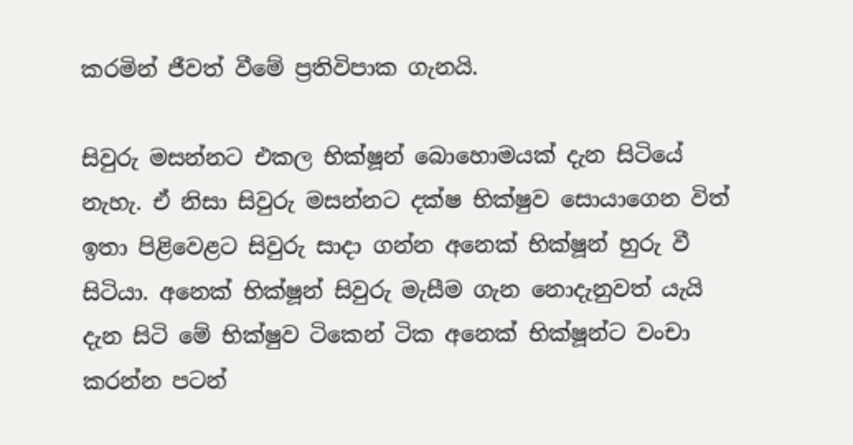කරමින් ජීවත් වීමේ ප්‍රතිවිපාක ගැනයි.

සිවුරු මසන්නට එකල භික්ෂූන් බොහොමයක් දැන සිටියේ නැහැ. ඒ නිසා සිවුරු මසන්නට දක්ෂ භික්ෂුව සොයාගෙන විත් ඉතා පිළිවෙළට සිවුරු සාදා ගන්න අනෙක් භික්ෂූන් හුරු වී සිටියා. අනෙක් භික්ෂූන් සිවුරු මැසීම ගැන නොදැනුවත් යැයි දැන සිටි මේ භික්ෂුව ටිකෙන් ටික අනෙක් භික්ෂූන්ට වංචා කරන්න පටන්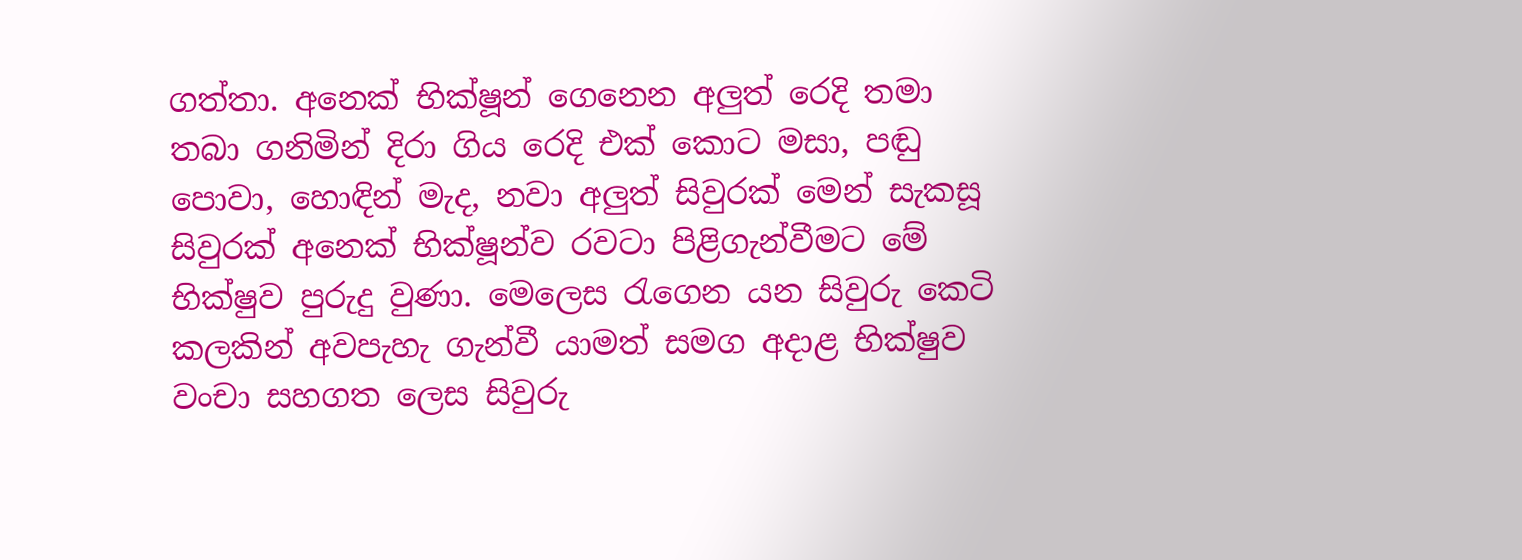ගත්තා. අනෙක් භික්ෂූන් ගෙනෙන අලුත් රෙදි තමා තබා ගනිමින් දිරා ගිය රෙදි එක් කොට මසා, පඬු පොවා, හොඳින් මැද, නවා අලුත් සිවුරක් මෙන් සැකසූ සිවුරක් අනෙක් භික්ෂූන්ව රවටා පිළිගැන්වීමට මේ භික්ෂුව පුරුදු වුණා. මෙලෙස රැගෙන යන සිවුරු කෙටි කලකින් අවපැහැ ගැන්වී යාමත් සමග අදාළ භික්ෂුව වංචා සහගත ලෙස සිවුරු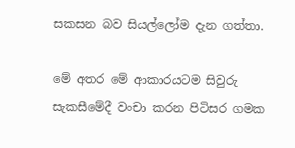සකසන බව සියල්ලෝම දැන ගත්තා.

මේ අතර මේ ආකාරයටම සිවුරු සැකසීමේදී වංචා කරන පිටිසර ගමක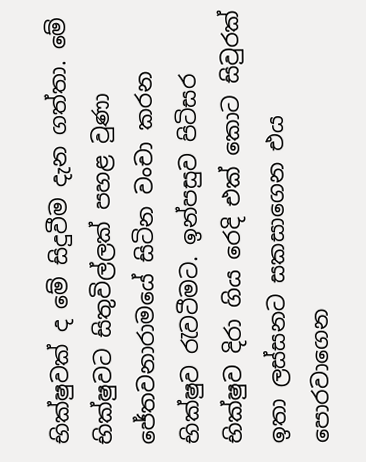භික්ෂුවක් ද මේ සිදුවීම දැන ගත්තා. මේ භික්ෂුවට සිතුවිල්ලක් පහළ වුණා ජේතවනාරාමයේ සිටින වංචා කරන භික්ෂුව රැවටීමට. ඉන්පසුව පිටිසර භික්ෂුව දිරා ගිය රෙදි එක් කොට සිවුරක් ඉතා ලස්සනට සකසාගෙන එය පොරවාගෙන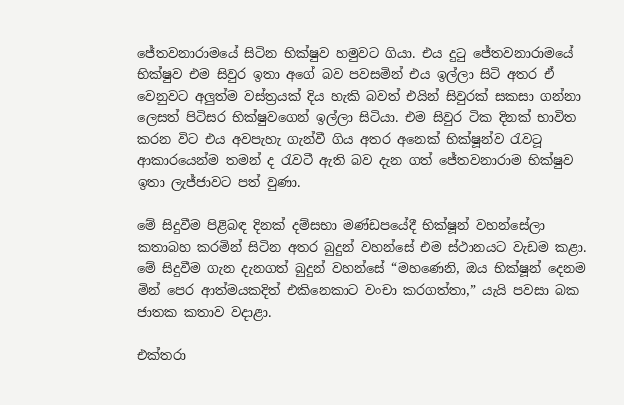ජේතවනාරාමයේ සිටින භික්ෂුව හමුවට ගියා. එය දුටු ජේතවනාරාමයේ භික්ෂුව එම සිවුර ඉතා අගේ බව පවසමින් එය ඉල්ලා සිටි අතර ඒ වෙනුවට අලුත්ම වස්ත්‍රයක් දිය හැකි බවත් එයින් සිවුරක් සකසා ගන්නා ලෙසත් පිටිසර භික්ෂුවගෙන් ඉල්ලා සිටියා. එම සිවුර ටික දිනක් භාවිත කරන විට එය අවපැහැ ගැන්වී ගිය අතර අනෙක් භික්ෂූන්ව රැවටූ ආකාරයෙන්ම තමන් ද රැවටී ඇති බව දැන ගත් ජේතවනාරාම භික්ෂුව ඉතා ලැජ්ජාවට පත් වුණා.

මේ සිදුවීම පිළිබඳ දිනක් දම්සභා මණ්ඩපයේදී භික්ෂූන් වහන්සේලා කතාබහ කරමින් සිටින අතර බුදුන් වහන්සේ එම ස්ථානයට වැඩම කළා. මේ සිදුවීම ගැන දැනගත් බුදුන් වහන්සේ “මහණෙනි, ඔය භික්ෂූන් දෙනම මින් පෙර ආත්මයකදිත් එකිනෙකාට වංචා කරගත්තා,” යැයි පවසා බක ජාතක කතාව වදාළා.

එක්තරා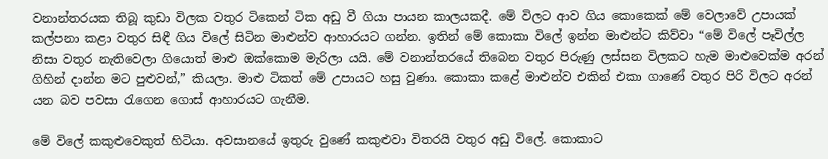වනාන්තරයක තිබූ කුඩා විලක වතුර ටිකෙන් ටික අඩු වී ගියා පායන කාලයකදී. මේ විලට ආව ගිය කොකෙක් මේ වෙලාවේ උපායක් කල්පනා කළා වතුර සිඳී ගිය විලේ සිටින මාළුන්ව ආහාරයට ගන්න. ඉතින් මේ කොකා විලේ ඉන්න මාළුන්ට කිව්වා “මේ විලේ පෑවිල්ල නිසා වතුර නැතිවෙලා ගියොත් මාළු ඔක්කොම මැරිලා යයි. මේ වනාන්තරයේ තිබෙන වතුර පිරුණු ලස්සන විලකට හැම මාළුවෙක්ම අරන් ගිහින් දාන්න මට පුළුවන්,” කියලා. මාළු ටිකත් මේ උපායට හසු වුණා. කොකා කළේ මාළුන්ව එකින් එකා ගාණේ වතුර පිරි විලට අරන් යන බව පවසා රැගෙන ගොස් ආහාරයට ගැනීම.

මේ විලේ කකුළුවෙකුත් හිටියා. අවසානයේ ඉතුරු වුණේ කකුළුවා විතරයි වතුර අඩු විලේ. කොකාට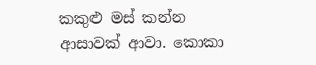කකුළු මස් කන්න ආසාවක් ආවා. කොකා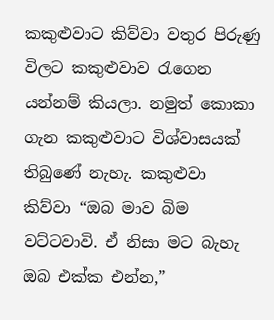කකුළුවාට කිව්වා වතුර පිරුණු විලට කකුළුවාව රැගෙන යන්නම් කියලා. නමුත් කොකා ගැන කකුළුවාට විශ්වාසයක් තිබුණේ නැහැ. කකුළුවා කිව්වා “ඔබ මාව බිම වට්ටවාවි. ඒ නිසා මට බැහැ ඔබ එක්ක එන්න,”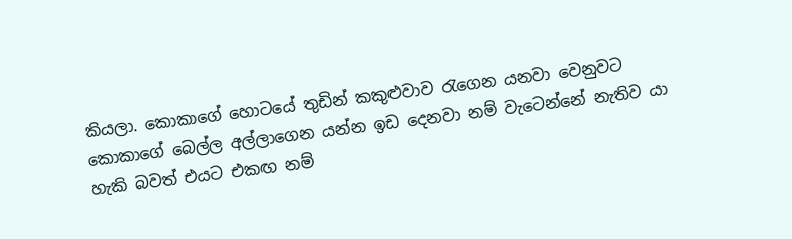කියලා. කොකාගේ හොටයේ තුඩින් කකුළුවාව රැගෙන යනවා වෙනුවට කොකාගේ බෙල්ල අල්ලාගෙන යන්න ඉඩ දෙනවා නම් වැටෙන්නේ නැතිව යා හැකි බවත් එයට එකඟ නම්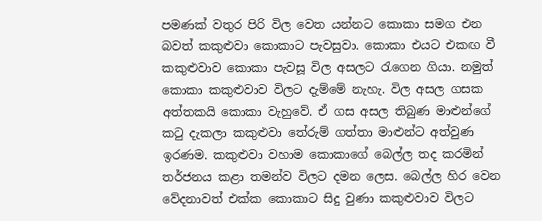පමණක් වතුර පිරි විල වෙත යන්නට කොකා සමග එන බවත් කකුළුවා කොකාට පැවසුවා. කොකා එයට එකඟ වී කකුළුවාව කොකා පැවසූ විල අසලට රැගෙන ගියා. නමුත් කොකා කකුළුවාව විලට දැම්මේ නැහැ. විල අසල ගසක අත්තකයි කොකා වැහුවේ. ඒ ගස අසල තිබුණ මාළුන්ගේ කටු දැකලා කකුළුවා තේරුම් ගත්තා මාළුන්ට අත්වුණ ඉරණම. කකුළුවා වහාම කොකාගේ බෙල්ල තද කරමින් තර්ජනය කළා තමන්ව විලට දමන ලෙස. බෙල්ල හිර වෙන වේදනාවත් එක්ක කොකාට සිදු වුණා කකුළුවාව විලට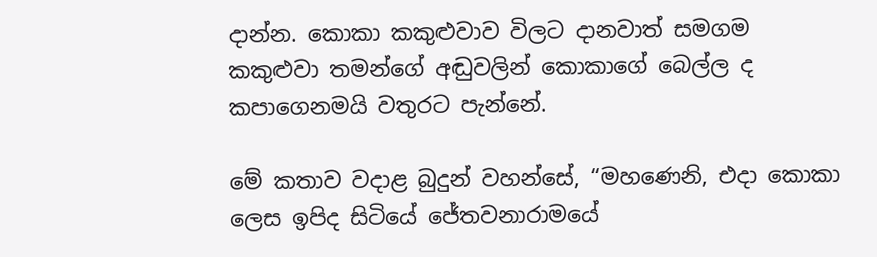දාන්න. කොකා කකුළුවාව විලට දානවාත් සමගම කකුළුවා තමන්ගේ අඬුවලින් කොකාගේ බෙල්ල ද කපාගෙනමයි වතුරට පැන්නේ.

මේ කතාව වදාළ බුදුන් වහන්සේ, “මහණෙනි, එදා කොකා ලෙස ඉපිද සිටියේ ජේතවනාරාමයේ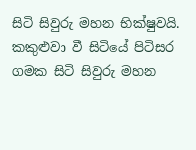සිටි සිවුරු මහන භික්ෂුවයි. කකුළුවා වී සිටියේ පිටිසර ගමක සිටි සිවුරු මහන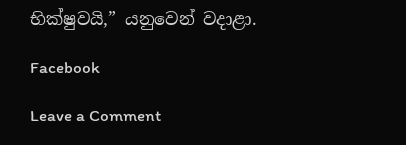භික්ෂුවයි,” යනුවෙන් වදාළා.

Facebook

Leave a Comment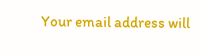Your email address will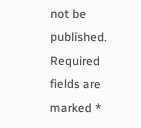not be published. Required fields are marked *